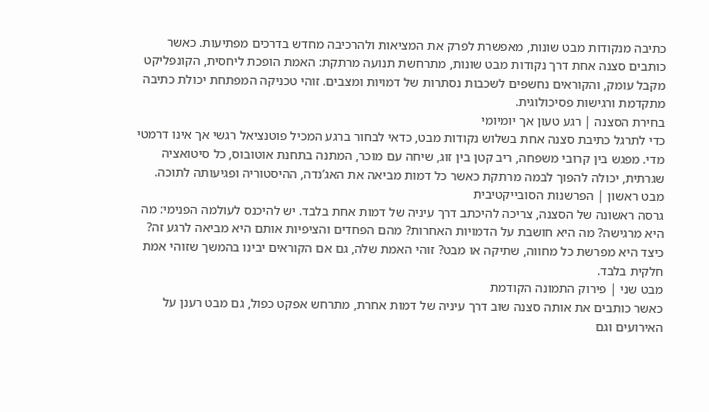כתיבה מנקודות מבט שונות, מאפשרת לפרק את המציאות ולהרכיבה מחדש בדרכים מפתיעות. כאשר כותבים סצנה אחת דרך נקודות מבט שונות, מתרחשת תנועה מרתקת: האמת הופכת ליחסית, הקונפליקט מקבל עומק, והקוראים נחשפים לשכבות נסתרות של דמויות ומצבים. זוהי טכניקה המפתחת יכולת כתיבה מתקדמת ורגישות פסיכולוגית.
בחירת הסצנה | רגע טעון אך יומיומי
כדי לתרגל כתיבת סצנה אחת בשלוש נקודות מבט, כדאי לבחור ברגע המכיל פוטנציאל רגשי אך אינו דרמטי מדי. מפגש בין קרובי משפחה, ריב קטן בין זוג, שיחה עם מוכר, המתנה בתחנת אוטובוס, כל סיטואציה שגרתית, יכולה להפוך לבמה מרתקת כאשר כל דמות מביאה את האג’נדה, ההיסטוריה ופגיעותה לתוכה.
מבט ראשון | הפרשנות הסובייקטיבית
גרסה ראשונה של הסצנה, צריכה להיכתב דרך עיניה של דמות אחת בלבד. יש להיכנס לעולמה הפנימי: מה היא מרגישה? מה היא חושבת על הדמויות האחרות? מהם הפחדים והציפיות אותם היא מביאה לרגע זה? כיצד היא מפרשת כל מחווה, שתיקה או מבט? זוהי האמת שלה, גם אם הקוראים יבינו בהמשך שזוהי אמת חלקית בלבד.
מבט שני | פירוק התמונה הקודמת
כאשר כותבים את אותה סצנה שוב דרך עיניה של דמות אחרת, מתרחש אפקט כפול, גם מבט רענן על האירועים וגם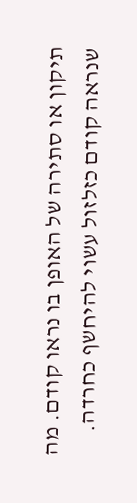תיקון או סתירה של האופן בו נראו קודם. מה שנראה קודם כזלזול עשוי להיחשף כחרדה.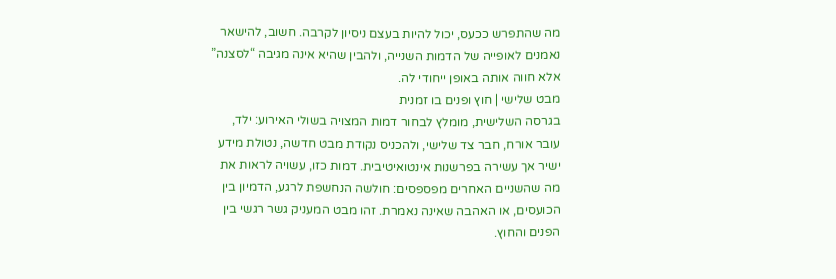מה שהתפרש ככעס, יכול להיות בעצם ניסיון לקרבה. חשוב, להישאר נאמנים לאופייה של הדמות השנייה, ולהבין שהיא אינה מגיבה “לסצנה” אלא חווה אותה באופן ייחודי לה.
מבט שלישי | חוץ ופנים בו זמנית
בגרסה השלישית, מומלץ לבחור דמות המצויה בשולי האירוע: ילד, עובר אורח, חבר צד שלישי, ולהכניס נקודת מבט חדשה, נטולת מידע ישיר אך עשירה בפרשנות אינטואיטיבית. דמות כזו, עשויה לראות את מה שהשניים האחרים מפספסים: חולשה הנחשפת לרגע, הדמיון בין הכועסים, או האהבה שאינה נאמרת. זהו מבט המעניק גשר רגשי בין הפנים והחוץ.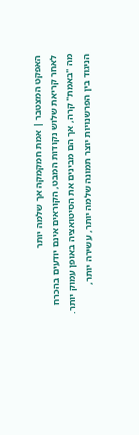האפקט המצטבר | אמת חמקמקה אך שלמה יותר
לאחר קריאת שלוש נקודות המבט, הקוראים אינם יודעים בהכרח מה "באמת" קרה, אך הם מבינים את הסיטואציה באופן עמוק יותר. הניגוד בין הפרשנויות יוצר תמונה שלמה יותר, עשירה יותר,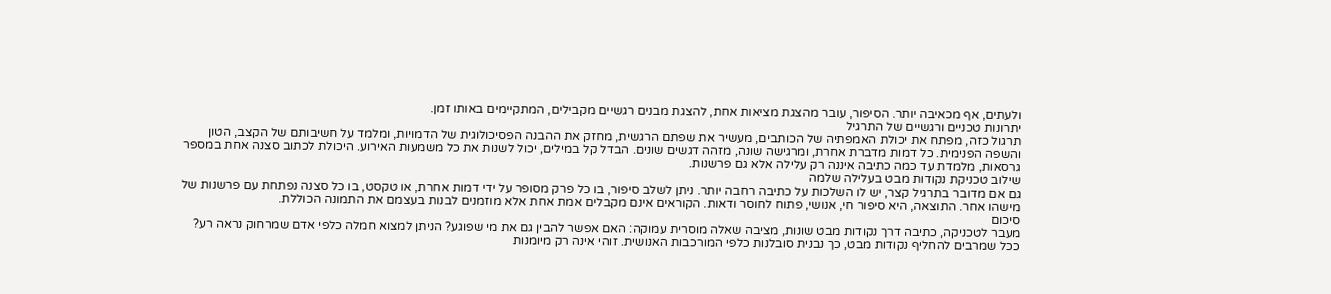ולעתים, אף מכאיבה יותר. הסיפור, עובר מהצגת מציאות אחת, להצגת מבנים רגשיים מקבילים, המתקיימים באותו זמן.
יתרונות טכניים ורגשיים של התרגיל
תרגול כזה, מפתח את יכולת האמפתיה של הכותבים, מעשיר את שפתם הרגשית, מחזק את ההבנה הפסיכולוגית של הדמויות, ומלמד על חשיבותם של הקצב, הטון והשפה הפנימית. כל דמות מדברת אחרת, ומרגישה שונה, מזהה דגשים שונים. הבדל קל במילים, יכול לשנות את כל משמעות האירוע. היכולת לכתוב סצנה אחת במספר גרסאות, מלמדת עד כמה כתיבה איננה רק עלילה אלא גם פרשנות.
שילוב טכניקת נקודות מבט בעלילה שלמה
גם אם מדובר בתרגיל קצר, יש לו השלכות על כתיבה רחבה יותר. ניתן לשלב סיפור, בו כל פרק מסופר על ידי דמות אחרת, או טקסט, בו כל סצנה נפתחת עם פרשנות של מישהו אחר. התוצאה, היא סיפור חי, אנושי, פתוח לחוסר ודאות. הקוראים אינם מקבלים אמת אחת אלא מוזמנים לבנות בעצמם את התמונה הכוללת.
סיכום
מעבר לטכניקה, כתיבה דרך נקודות מבט שונות, מציבה שאלה מוסרית עמוקה: האם אפשר להבין גם את מי שפוגע? הניתן למצוא חמלה כלפי אדם שמרחוק נראה רע? ככל שמרבים להחליף נקודות מבט, כך נבנית סובלנות כלפי המורכבות האנושית. זוהי אינה רק מיומנות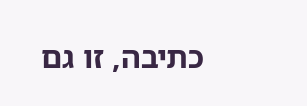כתיבה, זו גם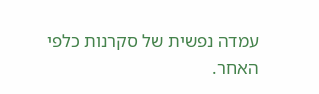עמדה נפשית של סקרנות כלפי האחר.